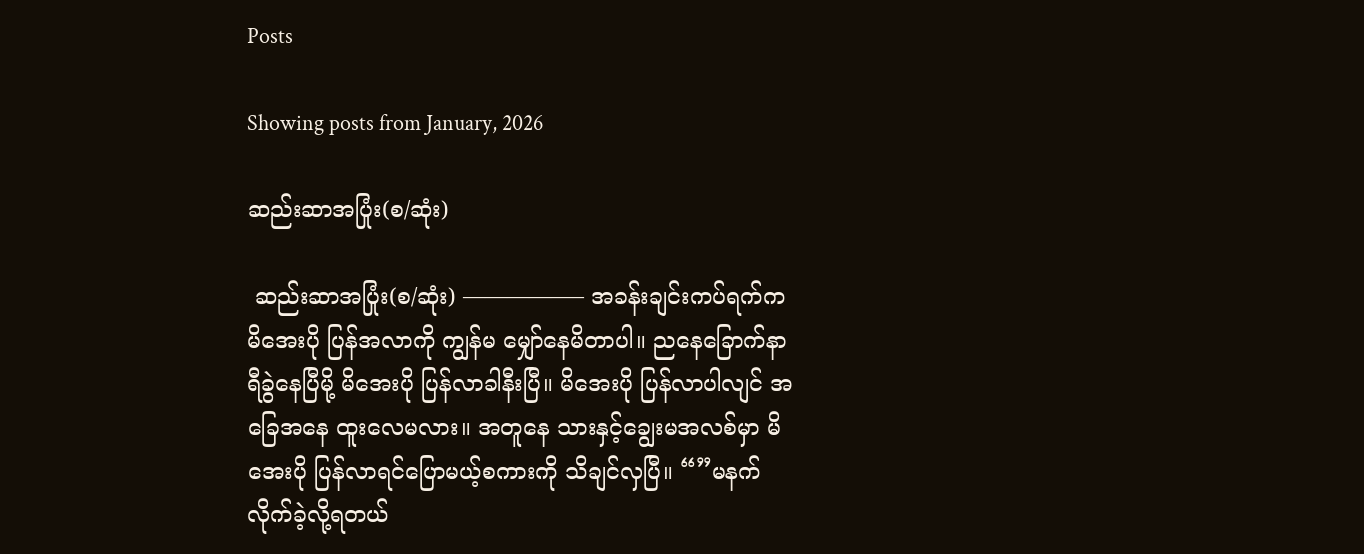Posts

Showing posts from January, 2026

ဆည်းဆာအပြုံး(စ/ဆုံး)

 ဆည်းဆာအပြုံး(စ/ဆုံး) —————– အခန်းချင်းကပ်ရက်က မိအေးပို ပြန်အလာကို ကျွန်မ မျှော်နေမိတာပါ။ ညနေခြောက်နာရီခွဲနေပြီမို့ မိအေးပို ပြန်လာခါနီးပြီ။ မိအေးပို ပြန်လာပါလျင် အခြေအနေ ထူးလေမလား။ အတူနေ သားနှင့်ချွေးမအလစ်မှာ မိအေးပို ပြန်လာရင်ပြောမယ့်စကားကို သိချင်လှပြီ။ “”မနက် လိုက်ခဲ့လို့ရတယ်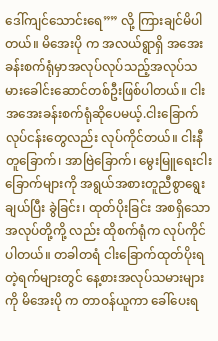ဒေါ်ကျင်သောင်းရေ”” လို့ ကြားချင်မိပါတယ်။ မိအေးပို က အလယ်ရွာရှိ အအေးခန်းစက်ရုံမှာအလုပ်လုပ်သည့်အလုပ်သမားခေါင်းဆောင်တစ်ဦးဖြစ်ပါတယ်။ ငါးအအေးခန်းစက်ရုံဆိုပေမယ့်.ငါးခြောက်လုပ်ငန်းတွေလည်း လုပ်ကိုင်တယ်။ ငါးနီတူခြောက်၊ အာဗြဲခြောက်၊ မွေးမြူရေးငါးခြောက်များကို အရွယ်အစားတူညီစွာရွေးချယ်ပြီး ခွဲခြင်း၊ ထုတ်ပိုးခြင်း အစရှိသော အလုပ်တို့ကို့ လည်း ထိုစက်ရုံက လုပ်ကိုင်ပါတယ်။ တခါတရံ ငါးခြောက်ထုတ်ပိုးရတဲ့ရက်များတွင် နေ့စားအလုပ်သမားများကို မိအေးပို က တာဝန်ယူကာ ခေါ်ပေးရ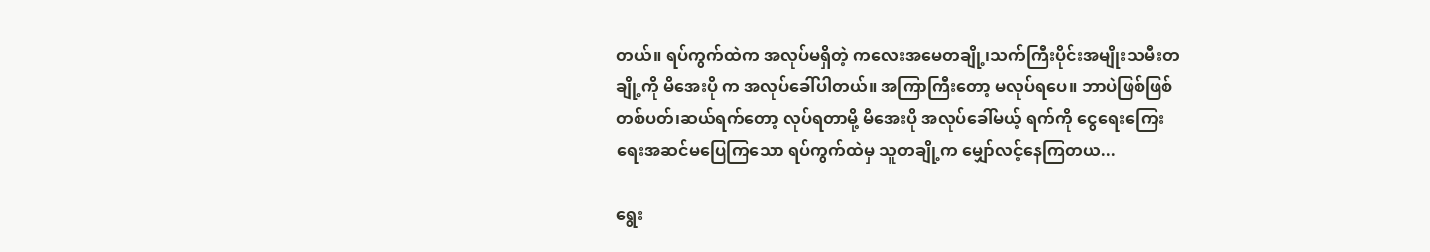တယ်။ ရပ်ကွက်ထဲက အလုပ်မရှိတဲ့ ကလေးအမေတချို့၊သက်ကြီးပိုင်းအမျိုးသမီးတချို့ကို မိအေးပို က အလုပ်ခေါ်ပါတယ်။ အကြာကြီးတော့ မလုပ်ရပေ။ ဘာပဲဖြစ်ဖြစ် တစ်ပတ်၊ဆယ်ရက်တော့ လုပ်ရတာမို့ မိအေးပို အလုပ်ခေါ်မယ့် ရက်ကို ငွေရေးကြေးရေးအဆင်မပြေကြသော ရပ်ကွက်ထဲမှ သူတချို့က မျှော်လင့်နေကြတယ...

ရွေး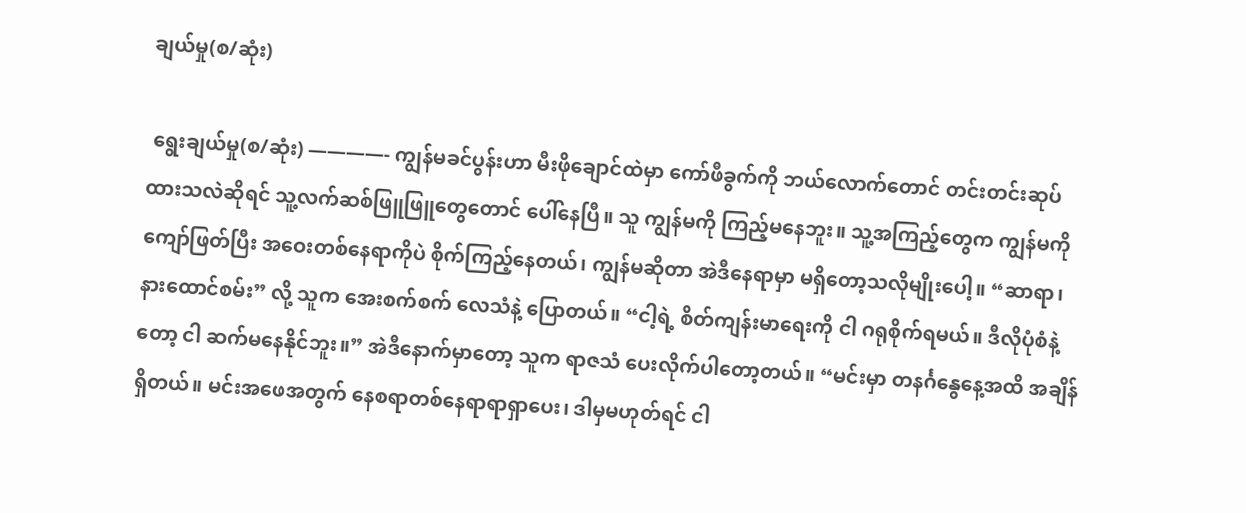ချယ်မှု(စ/ဆုံး)

 ရွေးချယ်မှု(စ/ဆုံး) ————- ကျွန်မခင်ပွန်းဟာ မီးဖိုချောင်ထဲမှာ ကော်ဖီခွက်ကို ဘယ်လောက်တောင် တင်းတင်းဆုပ်ထားသလဲဆိုရင် သူ့လက်ဆစ်ဖြူဖြူတွေတောင် ပေါ်နေပြီ။ သူ ကျွန်မကို ကြည့်မနေဘူး။ သူ့အကြည့်တွေက ကျွန်မကို ကျော်ဖြတ်ပြီး အဝေးတစ်နေရာကိုပဲ စိုက်ကြည့်နေတယ်၊ ကျွန်မဆိုတာ အဲဒီနေရာမှာ မရှိတော့သလိုမျိုးပေါ့။ “ဆာရာ၊ နားထောင်စမ်း” လို့ သူက အေးစက်စက် လေသံနဲ့ ပြောတယ်။ “ငါ့ရဲ့ စိတ်ကျန်းမာရေးကို ငါ ဂရုစိုက်ရမယ်။ ဒီလိုပုံစံနဲ့တော့ ငါ ဆက်မနေနိုင်ဘူး။” အဲဒီနောက်မှာတော့ သူက ရာဇသံ ပေးလိုက်ပါတော့တယ်။ “မင်းမှာ တနင်္ဂနွေနေ့အထိ အချိန်ရှိတယ်။ မင်းအဖေအတွက် နေစရာတစ်နေရာရာရှာပေး၊ ဒါမှမဟုတ်ရင် ငါ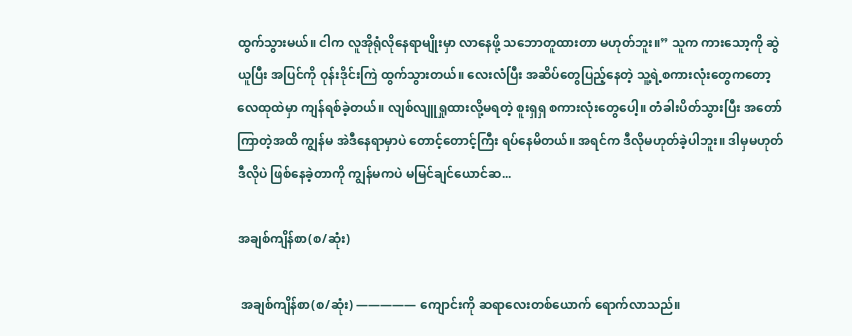ထွက်သွားမယ်။ ငါက လူအိုရုံလိုနေရာမျိုးမှာ လာနေဖို့ သဘောတူထားတာ မဟုတ်ဘူး။” သူက ကားသော့ကို ဆွဲယူပြီး အပြင်ကို ဝုန်းဒိုင်းကြဲ ထွက်သွားတယ်။ လေးလံပြီး အဆိပ်တွေပြည့်နေတဲ့ သူ့ရဲ့စကားလုံးတွေကတော့ လေထုထဲမှာ ကျန်ရစ်ခဲ့တယ်။ လျစ်လျူရှုထားလို့မရတဲ့ စူးရှရှ စကားလုံးတွေပေါ့။ တံခါးပိတ်သွားပြီး အတော်ကြာတဲ့အထိ ကျွန်မ အဲဒီနေရာမှာပဲ တောင့်တောင့်ကြီး ရပ်နေမိတယ်။ အရင်က ဒီလိုမဟုတ်ခဲ့ပါဘူး။ ဒါမှမဟုတ် ဒီလိုပဲ ဖြစ်နေခဲ့တာကို ကျွန်မကပဲ မမြင်ချင်ယောင်ဆ...

အချစ်ကျိန်စာ(စ/ဆုံး)

 အချစ်ကျိန်စာ(စ/ဆုံး) ————— ကျောင်းကို ဆရာလေးတစ်ယောက် ရောက်လာသည်။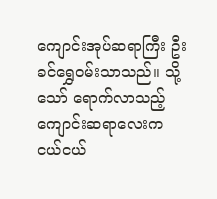ကျောင်းအုပ်ဆရာကြီး ဦးခင်ရွှေဝမ်းသာသည်။ သို့သော် ရောက်လာသည့် ကျောင်းဆရာလေးက ငယ်ငယ်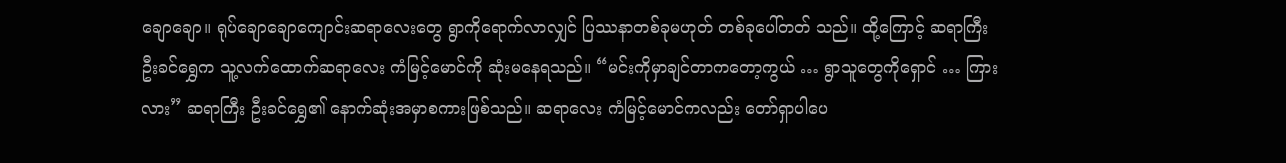ချောချော။ ရုပ်ချောချောကျောင်းဆရာလေးတွေ ရွာကိုရောက်လာလျှင် ပြဿနာတစ်ခုမဟုတ် တစ်ခုပေါ်တတ် သည်။ ထို့ကြောင့် ဆရာကြီး ဦးခင်ရွှေက သူ့လက်ထောက်ဆရာလေး ကံမြင့်မောင်ကို ဆုံးမနေရသည်။ “မင်းကိုမှာချင်တာကတော့ကွယ် … ရွာသူတွေကိုရှောင် … ကြားလား” ဆရာကြီး ဦးခင်ရွှေ၏ နောက်ဆုံးအမှာစကားဖြစ်သည်။ ဆရာလေး ကံမြင့်မောင်ကလည်း တော်ရှာပါပေ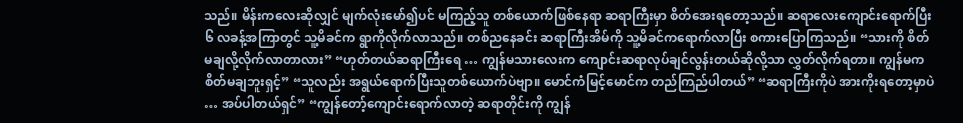သည်။ မိန်းကလေးဆိုလျှင် မျက်လုံးမော်၍ပင် မကြည့်သူ တစ်ယောက်ဖြစ်နေရာ ဆရာကြီးမှာ စိတ်အေးရတော့သည်။ ဆရာလေးကျောင်းရောက်ပြီး ၆ လခန့်အကြာတွင် သူ့မိခင်က ရွာကိုလိုက်လာသည်။ တစ်ညနေခင်း ဆရာကြီးအိမ်ကို သူ့မိခင်ကရောက်လာပြီး စကားပြောကြသည်။ “သားကို စိတ်မချလို့လိုက်လာတာလား” “ဟုတ်တယ်ဆရာကြီးရေ … ကျွန်မသားလေးက ကျောင်းဆရာလုပ်ချင်လွန်းတယ်ဆိုလို့သာ လွှတ်လိုက်ရတာ။ ကျွန်မက စိတ်မချဘူးရှင့်” “သူလည်း အရွယ်ရောက်ပြီးသူတစ်ယောက်ပဲဗျာ။ မောင်ကံမြင့်မောင်က တည်ကြည်ပါတယ်” “ဆရာကြီးကိုပဲ အားကိုးရတော့မှာပဲ … အပ်ပါတယ်ရှင်” “ကျွန်တော့်ကျောင်းရောက်လာတဲ့ ဆရာတိုင်းကို ကျွန်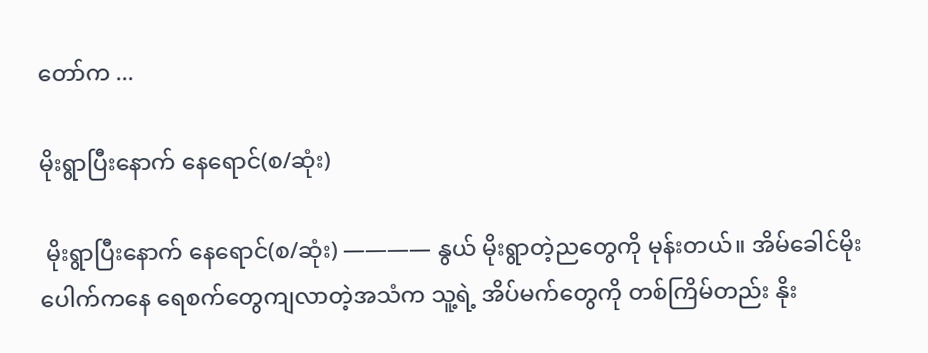တော်က ...

မိုးရွာပြီးနောက် နေရောင်(စ/ဆုံး)

 မိုးရွာပြီးနောက် နေရောင်(စ/ဆုံး) ———— နွယ် မိုးရွာတဲ့ညတွေကို မုန်းတယ်။ အိမ်ခေါင်မိုးပေါက်ကနေ ရေစက်တွေကျလာတဲ့အသံက သူ့ရဲ့ အိပ်မက်တွေကို တစ်ကြိမ်တည်း နိုး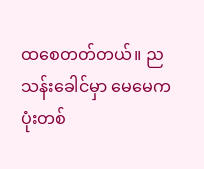ထစေတတ်တယ်။ ညသန်းခေါင်မှာ မေမေက ပုံးတစ်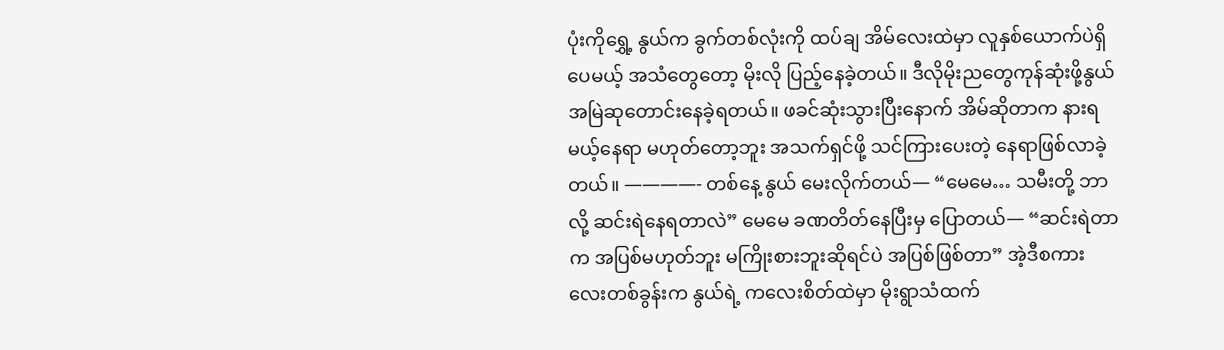ပုံးကိုရွှေ့ နွယ်က ခွက်တစ်လုံးကို ထပ်ချ အိမ်လေးထဲမှာ လူနှစ်ယောက်ပဲရှိပေမယ့် အသံတွေတော့ မိုးလို ပြည့်နေခဲ့တယ်။ ဒီလိုမိုးညတွေကုန်ဆုံးဖို့နွယ်အမြဲဆုတောင်းနေခဲ့ရတယ်။ ဖခင်ဆုံးသွားပြီးနောက် အိမ်ဆိုတာက နားရမယ့်နေရာ မဟုတ်တော့ဘူး အသက်ရှင်ဖို့ သင်ကြားပေးတဲ့ နေရာဖြစ်လာခဲ့တယ်။ ————- တစ်နေ့ နွယ် မေးလိုက်တယ်— “မေမေ… သမီးတို့ ဘာလို့ ဆင်းရဲနေရတာလဲ” မေမေ ခဏတိတ်နေပြီးမှ ပြောတယ်— “ဆင်းရဲတာက အပြစ်မဟုတ်ဘူး မကြိုးစားဘူးဆိုရင်ပဲ အပြစ်ဖြစ်တာ” အဲ့ဒီစကားလေးတစ်ခွန်းက နွယ်ရဲ့ ကလေးစိတ်ထဲမှာ မိုးရွာသံထက်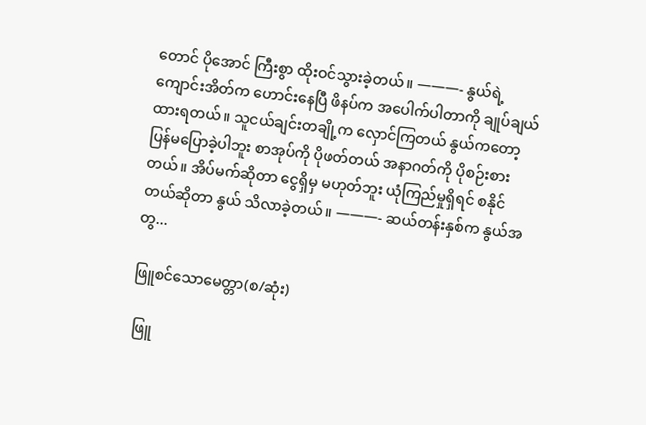တောင် ပိုအောင် ကြီးစွာ ထိုးဝင်သွားခဲ့တယ်။ ———- နွယ်ရဲ့ ကျောင်းအိတ်က ဟောင်းနေပြီ ဖိနပ်က အပေါက်ပါတာကို ချုပ်ချယ်ထားရတယ်။ သူငယ်ချင်းတချို့က လှောင်ကြတယ် နွယ်ကတော့ ပြန်မပြောခဲ့ပါဘူး စာအုပ်ကို ပိုဖတ်တယ် အနာဂတ်ကို ပိုစဉ်းစားတယ်။ အိပ်မက်ဆိုတာ ငွေရှိမှ မဟုတ်ဘူး ယုံကြည်မှုရှိရင် စနိုင်တယ်ဆိုတာ နွယ် သိလာခဲ့တယ်။ ———- ဆယ်တန်းနှစ်က နွယ်အတွ...

ဖြူစင်သောမေတ္တာ(စ/ဆုံး)

 ဖြူ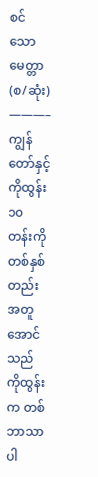စင်သောမေတ္တာ(စ/ဆုံး) ———–  ကျွန်တော်နှင့်ကိုထွန်း ၁၀ တန်းကို တစ်နှစ်တည်း အတူအောင်သည် ကိုထွန်းက တစ်ဘာသာ ပါ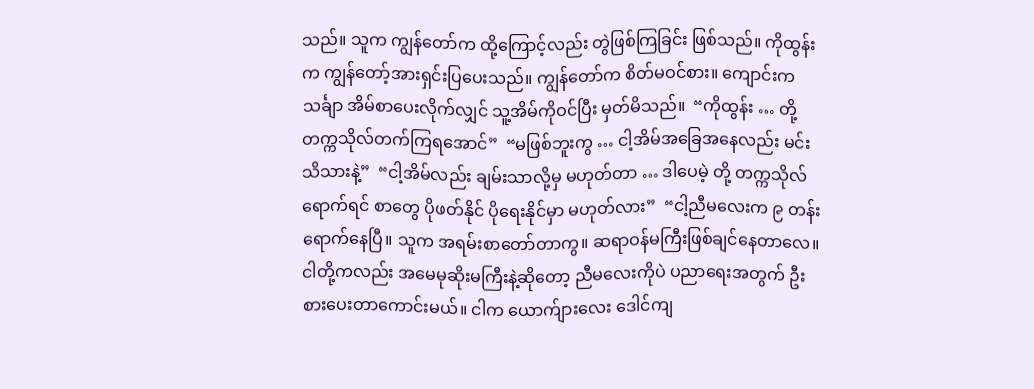သည်။ သူက ကျွန်တော်က ထို့ကြောင့်လည်း တွဲဖြစ်ကြခြင်း ဖြစ်သည်။ ကိုထွန်းက ကျွန်တော့်အားရှင်းပြပေးသည်။ ကျွန်တော်က စိတ်မဝင်စား။ ကျောင်းက သင်္ချာ အိမ်စာပေးလိုက်လျှင် သူ့အိမ်ကိုဝင်ပြီး မှတ်မိသည်။  “ကိုထွန်း … တို့ တက္ကသိုလ်တက်ကြရအောင်”  “မဖြစ်ဘူးကွ … ငါ့အိမ်အခြေအနေလည်း မင်းသိသားနဲ့”  “ငါ့အိမ်လည်း ချမ်းသာလို့မှ မဟုတ်တာ … ဒါပေမဲ့ တို့ တက္ကသိုလ်ရောက်ရင် စာတွေ ပိုဖတ်နိုင် ပိုရေးနိုင်မှာ မဟုတ်လား”  “ငါ့ညီမလေးက ၉ တန်းရောက်နေပြီ။ သူက အရမ်းစာတော်တာကွ။ ဆရာဝန်မကြီးဖြစ်ချင်နေတာလေ။ ငါတို့ကလည်း အမေမုဆိုးမကြီးနဲ့ဆိုတော့ ညီမလေးကိုပဲ ပညာရေးအတွက် ဦးစားပေးတာကောင်းမယ်။ ငါက ယောက်ျားလေး ဒေါင်ကျ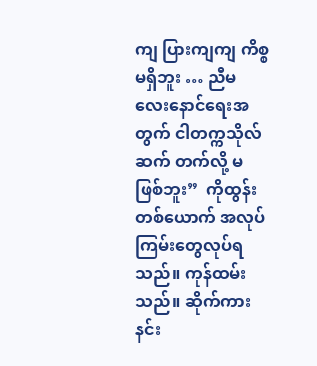ကျ ပြားကျကျ ကိစ္စမရှိဘူး … ညီမလေးနောင်ရေးအတွက် ငါတက္ကသိုလ် ဆက် တက်လို့ မဖြစ်ဘူး”  ကိုထွန်းတစ်ယောက် အလုပ်ကြမ်းတွေလုပ်ရသည်။ ကုန်ထမ်းသည်။ ဆိုက်ကားနင်း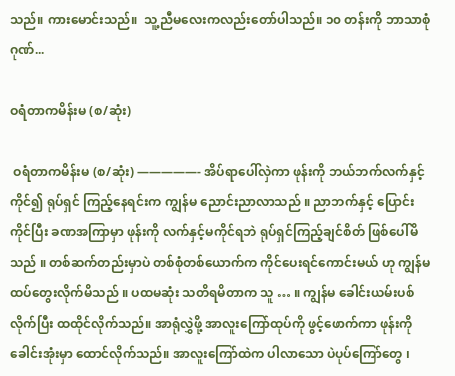သည်။ ကားမောင်းသည်။  သူ့ညီမလေးကလည်းတော်ပါသည်။ ၁၀ တန်းကို ဘာသာစုံ ဂုဏ်...

ဝရံတာကမိန်းမ (စ/ဆုံး)

 ဝရံတာကမိန်းမ (စ/ဆုံး) —————- အိပ်ရာပေါ်လှဲကာ ဖုန်းကို ဘယ်ဘက်လက်နှင့် ကိုင်၍ ရုပ်ရှင် ကြည့်နေရင်းက ကျွန်မ ညောင်းညာလာသည် ။ ညာဘက်နှင့် ပြောင်းကိုင်ပြီး ခဏအကြာမှာ ဖုန်းကို လက်နှင့်မကိုင်ရဘဲ ရုပ်ရှင်ကြည့်ချင်စိတ် ဖြစ်ပေါ်မိသည် ။ တစ်ဆက်တည်းမှာပဲ တစ်စုံတစ်ယောက်က ကိုင်ပေးရင်ကောင်းမယ် ဟု ကျွန်မ ထပ်တွေးလိုက်မိသည် ။ ပထမဆုံး သတိရမိတာက သူ … ။ ကျွန်မ ခေါင်းယမ်းပစ်လိုက်ပြီး ထထိုင်လိုက်သည်။ အာရုံလွှဲဖို့ အာလူးကြော်ထုပ်ကို ဖွင့်ဖောက်ကာ ဖုန်းကို ခေါင်းအုံးမှာ ထောင်လိုက်သည်။ အာလူးကြော်ထဲက ပါလာသော ပဲပုပ်ကြော်တွေ ၊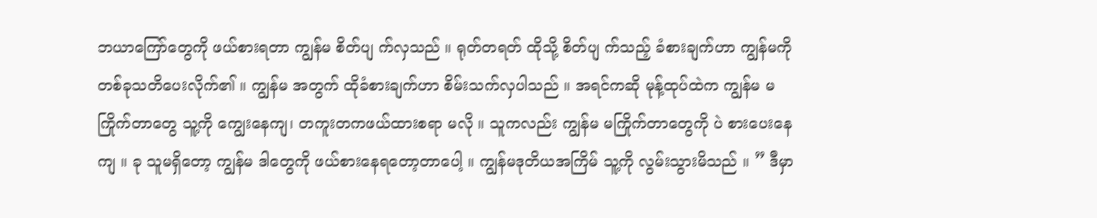ဘယာကြော်တွေကို ဖယ်စားရတာ ကျွန်မ စိတ်ပျ က်လှသည် ။ ရုတ်တရတ် ထိုသို့ စိတ်ပျ က်သည့် ခံစားချက်ဟာ ကျွန်မကို တစ်ခုသတိပေးလိုက်၏ ။ ကျွန်မ အတွက် ထိုခံစားချက်ဟာ စိမ်းသက်လှပါသည် ။ အရင်ကဆို မုန့်ထုပ်ထဲက ကျွန်မ မကြိုက်တာတွေ သူ့ကို ကျွေးနေကျ၊ တကူးတကဖယ်ထားစရာ မလို ။ သူကလည်း ကျွန်မ မကြိုက်တာတွေကို ပဲ စားပေးနေကျ ။ ခု သူမရှိတော့ ကျွန်မ ဒါတွေကို ဖယ်စားနေရတော့တာပေါ့ ။ ကျွန်မဒုတိယအကြိမ် သူ့ကို လွမ်းသွားမိသည် ။ ” ဒီမှာ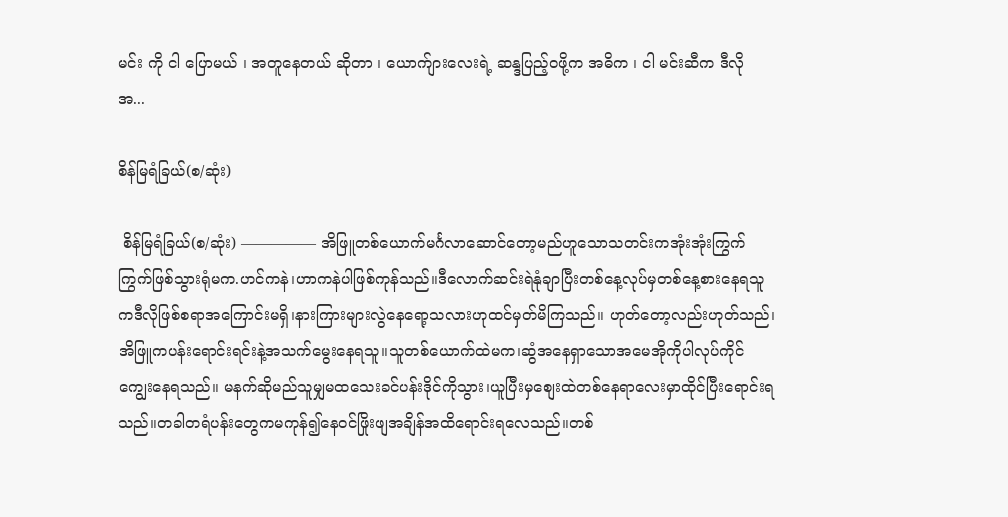မင်း ကို ငါ ပြောမယ် ၊ အတူနေတယ် ဆိုတာ ၊ ယောက်ျားလေးရဲ့ ဆန္ဒပြည့်ဝဖို့က အဓိက ၊ ငါ မင်းဆီက ဒီလို အ...

စိန်မြရံခြယ်(စ/ဆုံး)

 စိန်မြရံခြယ်(စ/ဆုံး) ————— အိဖြူတစ်ယောက်မင်္ဂလာဆောင်တော့မည်ဟူသောသတင်းကအုံးအုံးကြွက်ကြွက်ဖြစ်သွားရုံမက.ဟင်ကနဲ၊ဟာကနဲပါဖြစ်ကုန်သည်။ဒီလောက်ဆင်းရဲနုံချာပြီးတစ်နေ့လုပ်မှတစ်နေ့စားနေရသူကဒီလိုဖြစ်စရာအကြောင်းမရှိ၊နားကြားများလွဲနေရော့သလားဟုထင်မှတ်မိကြသည်။ ဟုတ်တော့လည်းဟုတ်သည်၊အိဖြူကပန်းရောင်းရင်းနဲ့အသက်မွေးနေရသူ။သူတစ်ယောက်ထဲမက၊ဆွံအနေရှာသောအမေအိုကိုပါလုပ်ကိုင်ကျွေးနေရသည်။ မနက်ဆိုမည်သူမျှမထသေးခင်ပန်းဒိုင်ကိုသွား၊ယူပြီးမှစျေးထဲတစ်နေရာလေးမှာထိုင်ပြီးရောင်းရသည်။တခါတရံပန်းတွေကမကုန်၍နေဝင်ဖြိုးဖျအချိန်အထိရောင်းရလေသည်။တစ်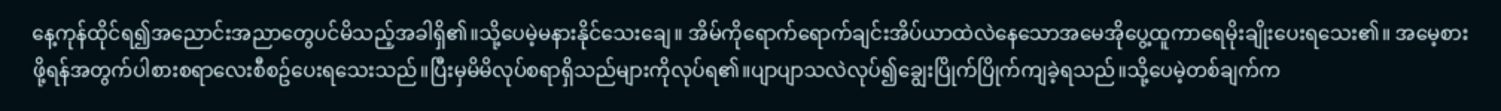နေ့ကုန်ထိုင်ရ၍အညောင်းအညာတွေပင်မိသည့်အခါရှိ၏။သို့ပေမဲ့မနားနိုင်သေးချေ။ အိမ်ကိုရောက်ရောက်ချင်းအိပ်ယာထဲလဲနေသောအမေအိုပွေ့ထူကာရေမိုးချိုးပေးရသေး၏။ အမေ့စားဖို့ရန်အတွက်ပါစားစရာလေးစီစဥ်ပေးရသေးသည်။ပြီးမှမိမိလုပ်စရာရှိသည်များကိုလုပ်ရ၏။ပျာပျာသလဲလုပ်၍ချွေးပြိုက်ပြိုက်ကျခဲ့ရသည်။သို့ပေမဲ့တစ်ချက်က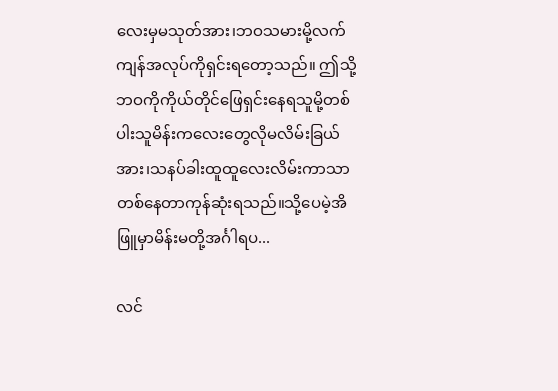လေးမှမသုတ်အား၊ဘဝသမားမို့လက်ကျန်အလုပ်ကိုရှင်းရတော့သည်။ ဤသို့ဘဝကိုကိုယ်တိုင်ဖြေရှင်းနေရသူမို့တစ်ပါးသူမိန်းကလေးတွေလိုမလိမ်းခြယ်အား၊သနပ်ခါးထူထူလေးလိမ်းကာသာတစ်နေတာကုန်ဆုံးရသည်။သို့ပေမဲ့အိဖြူမှာမိန်းမတို့အင်္ဂါရပ...

လင်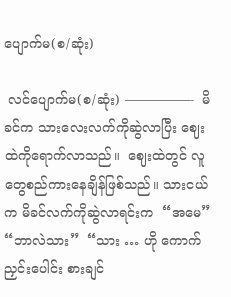ပျောက်မ(စ/ဆုံး)

 လင်ပျောက်မ(စ/ဆုံး) —————-  မိခင်က သားလေးလက်ကိုဆွဲလာပြီး ဈေးထဲကိုရောက်လာသည်။  ဈေးထဲတွင် လူတွေစည်ကားနေချိန်ဖြစ်သည်။ သားငယ်က မိခင်လက်ကိုဆွဲလာရင်းက  “အမေ”  “ဘာလဲသား”  “သား … ဟို ကောက်ညှင်းပေါင်း စားချင်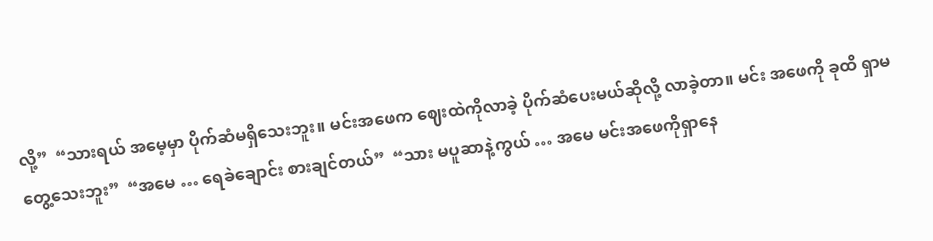လို့”  “သားရယ် အမေ့မှာ ပိုက်ဆံမရှိသေးဘူး။ မင်းအဖေက ဈေးထဲကိုလာခဲ့ ပိုက်ဆံပေးမယ်ဆိုလို့ လာခဲ့တာ။ မင်း အဖေကို ခုထိ ရှာမတွေ့သေးဘူး”  “အမေ … ရေခဲချောင်း စားချင်တယ်”  “သား မပူဆာနဲ့ကွယ် … အမေ မင်းအဖေကိုရှာနေ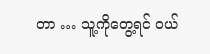တာ … သူ့ကိုတွေ့ရင် ဝယ်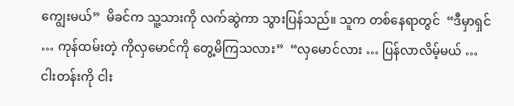ကျွေးမယ်”  မိခင်က သူ့သားကို လက်ဆွဲကာ သွားပြန်သည်။ သူက တစ်နေရာတွင်  “ဒီမှာရှင် … ကုန်ထမ်းတဲ့ ကိုလှမောင်ကို တွေ့မိကြသလား”  “လှမောင်လား … ပြန်လာလိမ့်မယ် … ငါးတန်းကို ငါး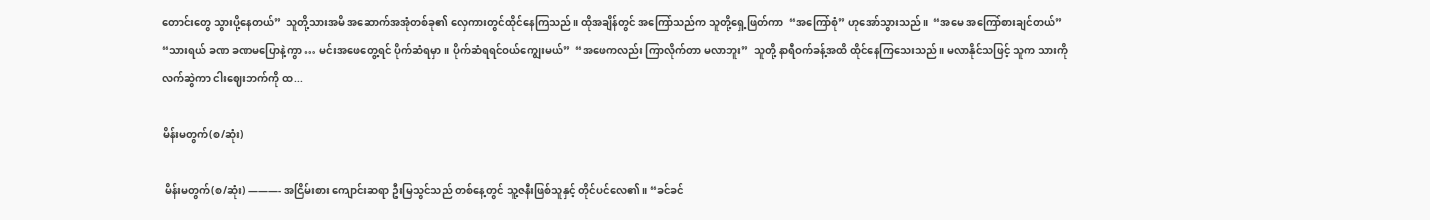တောင်းတွေ သွားပို့နေတယ်”  သူတို့သားအမိ အဆောက်အအုံတစ်ခု၏ လှေကားတွင်ထိုင်နေကြသည်။ ထိုအချိန်တွင် အကြော်သည်က သူတို့ရှေ့ဖြတ်ကာ  “အကြော်စုံ” ဟုအော်သွားသည်။  “အမေ အကြော်စားချင်တယ်”  “သားရယ် ခဏ ခဏမပြောနဲ့ကွာ … မင်းအဖေတွေ့ရင် ပိုက်ဆံရမှာ။ ပိုက်ဆံရရင်ဝယ်ကျွေးမယ်”  “အဖေကလည်း ကြာလိုက်တာ မလာဘူး”  သူတို့ နာရီဝက်ခန့်အထိ ထိုင်နေကြသေးသည်။ မလာနိုင်သဖြင့် သူက သားကို လက်ဆွဲကာ ငါးဈေးဘက်ကို ထ...

မိန်းမတွက်(စ/ဆုံး)

 မိန်းမတွက်(စ/ဆုံး) ———- အငြိမ်းစား ကျောင်းဆရာ ဦးမြသွင်သည် တစ်နေ့တွင် သူ့ဇနီးဖြစ်သူနှင့် တိုင်ပင်လေ၏။ “ခင်ခင်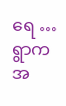ရေ … ရွာက အ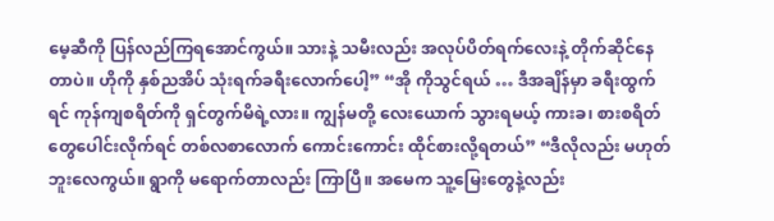မေ့ဆီကို ပြန်လည်ကြရအောင်ကွယ်။ သားနဲ့ သမီးလည်း အလုပ်ပိတ်ရက်လေးနဲ့ တိုက်ဆိုင်နေတာပဲ။ ဟိုကို နှစ်ညအိပ် သုံးရက်ခရီးလောက်ပေါ့” “အို ကိုသွင်ရယ် … ဒီအချိန်မှာ ခရီးထွက်ရင် ကုန်ကျစရိတ်ကို ရှင်တွက်မိရဲ့လား။ ကျွန်မတို့ လေးယောက် သွားရမယ့် ကားခ၊ စားစရိတ်တွေပေါင်းလိုက်ရင် တစ်လစာလောက် ကောင်းကောင်း ထိုင်စားလို့ရတယ်” “ဒီလိုလည်း မဟုတ်ဘူးလေကွယ်။ ရွာကို မရောက်တာလည်း ကြာပြီ။ အမေက သူ့မြေးတွေနဲ့လည်း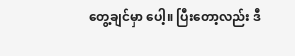တွေ့ချင်မှာ ပေါ့။ ပြီးတော့လည်း ဒီ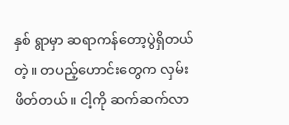နှစ် ရွာမှာ ဆရာကန်တော့ပွဲရှိတယ်တဲ့။ တပည့်ဟောင်းတွေက လှမ်းဖိတ်တယ်။ ငါ့ကို ဆက်ဆက်လာ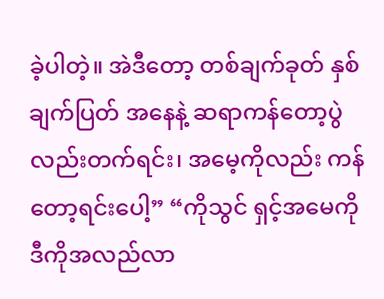ခဲ့ပါတဲ့။ အဲဒီတော့ တစ်ချက်ခုတ် နှစ်ချက်ပြတ် အနေနဲ့ ဆရာကန်တော့ပွဲ လည်းတက်ရင်း၊ အမေ့ကိုလည်း ကန်တော့ရင်းပေါ့” “ကိုသွင် ရှင့်အမေကို ဒီကိုအလည်လာ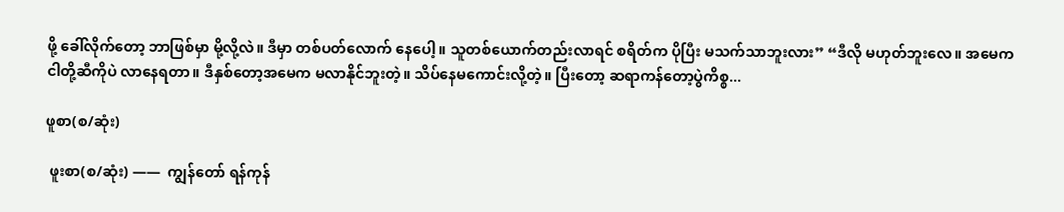ဖို့ ခေါ်လိုက်တော့ ဘာဖြစ်မှာ မို့လို့လဲ။ ဒီမှာ တစ်ပတ်လောက် နေပေါ့။ သူတစ်ယောက်တည်းလာရင် စရိတ်က ပိုပြီး မသက်သာဘူးလား” “ဒီလို မဟုတ်ဘူးလေ။ အမေက ငါတို့ဆီကိုပဲ လာနေရတာ။ ဒီနှစ်တော့အမေက မလာနိုင်ဘူးတဲ့။ သိပ်နေမကောင်းလို့တဲ့။ ပြီးတော့ ဆရာကန်တော့ပွဲကိစ္စ...

ဖူစာ(စ/ဆုံး)

 ဖူးစာ(စ/ဆုံး) ——  ကျွန်တော် ရန်ကုန်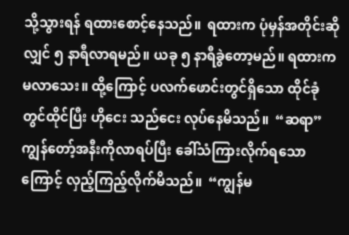သို့သွားရန် ရထားစောင့်နေသည်။  ရထားက ပုံမှန်အတိုင်းဆိုလျှင် ၅ နာရီလာရမည်။ ယခု ၅ နာရီခွဲတော့မည်။ ရထားက မလာသေး။ ထို့ကြောင့် ပလက်ဖောင်းတွင်ရှိသော ထိုင်ခုံတွင်ထိုင်ပြီး ဟိုငေး သည်ငေး လုပ်နေမိသည်။  “ဆရာ”  ကျွန်တော့်အနီးကိုလာရပ်ပြီး ခေါ်သံကြားလိုက်ရသောကြောင့် လှည့်ကြည့်လိုက်မိသည်။  “ကျွန်မ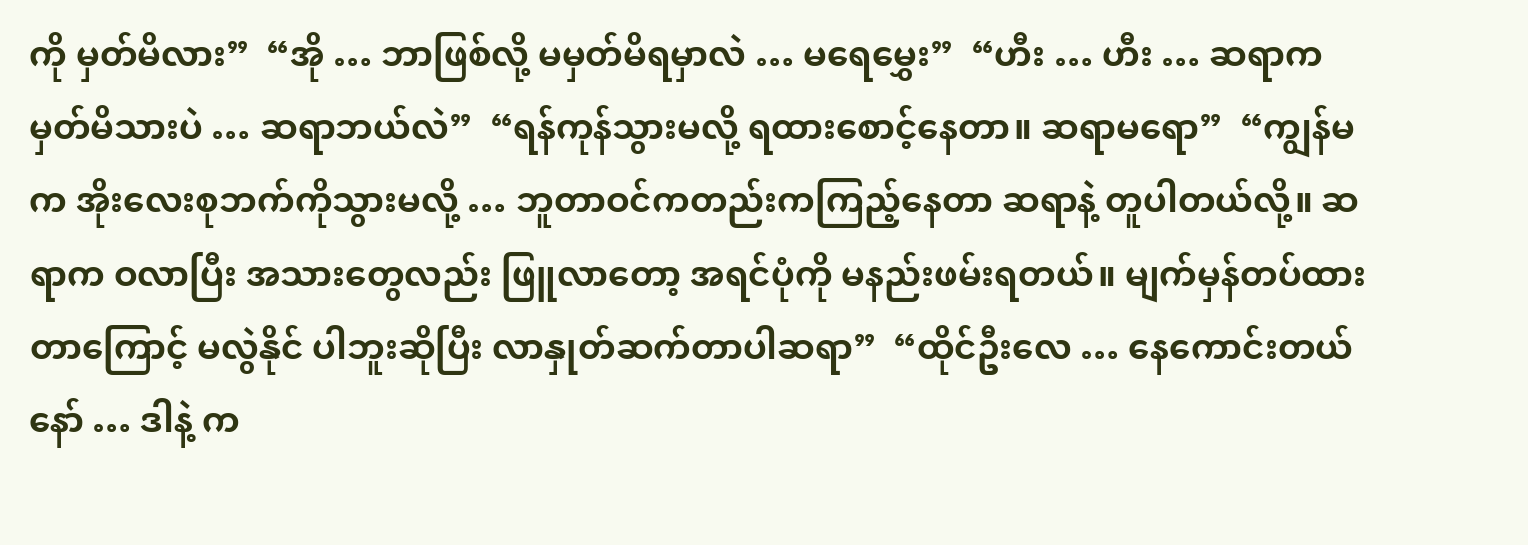ကို မှတ်မိလား”  “အို … ဘာဖြစ်လို့ မမှတ်မိရမှာလဲ … မရေမွှေး”  “ဟီး … ဟီး … ဆရာက မှတ်မိသားပဲ … ဆရာဘယ်လဲ”  “ရန်ကုန်သွားမလို့ ရထားစောင့်နေတာ။ ဆရာမရော”  “ကျွန်မက အိုးလေးစုဘက်ကိုသွားမလို့ … ဘူတာဝင်ကတည်းကကြည့်နေတာ ဆရာနဲ့ တူပါတယ်လို့။ ဆရာက ဝလာပြီး အသားတွေလည်း ဖြူလာတော့ အရင်ပုံကို မနည်းဖမ်းရတယ်။ မျက်မှန်တပ်ထားတာကြောင့် မလွဲနိုင် ပါဘူးဆိုပြီး လာနှုတ်ဆက်တာပါဆရာ”  “ထိုင်ဦးလေ … နေကောင်းတယ်နော် … ဒါနဲ့ က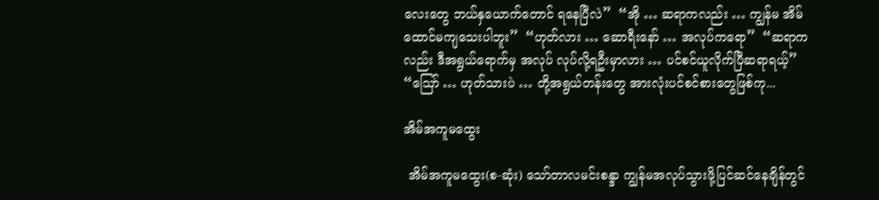လေးတွေ ဘယ်နှယောက်တောင် ရနေပြီလဲ”  “အို … ဆရာကလည်း … ကျွန်မ အိမ်ထောင်မကျသေးပါဘူး”  “ဟုတ်လား … ဆောရီးနော် … အလုပ်ကရော”  “ဆရာကလည်း ဒီအရွယ်ရောက်မှ အလုပ် လုပ်လို့ရဦးမှာလား … ပင်စင်ယူလိုက်ပြီဆရာရယ့်”  “ဪ … ဟုတ်သားပဲ … တို့အရွယ်တန်းတွေ အားလုံးပင်စင်စားတွေဖြစ်ကု...

အိမ်အကူမထွေး

 အိမ်အကူမထွေး(စ-ဆုံး) သော်တာလမင်းစန္ဒာ ကျွန်မအလုပ်သွားဖို့ပြင်ဆင်နေချိန်တွင်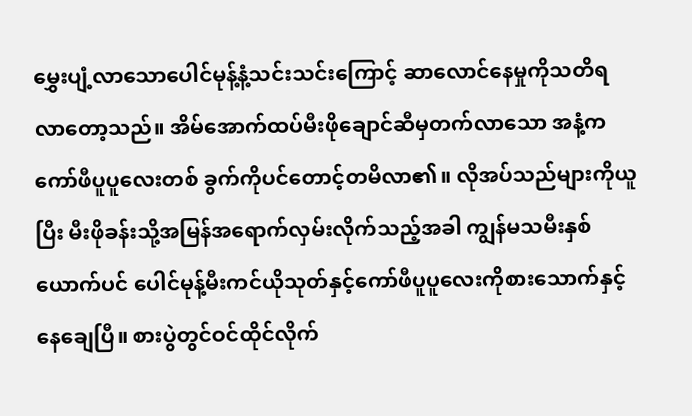မွှေးပျံ့လာသောပေါင်မုန့်နံ့သင်းသင်းကြောင့် ဆာလောင်နေမှုကိုသတိရလာတော့သည်။ အိမ်အောက်ထပ်မီးဖိုချောင်ဆီမှတက်လာသော အနံ့က ကော်ဖီပူပူလေးတစ် ခွက်ကိုပင်တောင့်တမိလာ၏။ လိုအပ်သည်များကိုယူပြီး မီးဖိုခန်းသို့အမြန်အရောက်လှမ်းလိုက်သည့်အခါ ကျွန်မသမီးနှစ်ယောက်ပင် ပေါင်မုန့်မီးကင်ယိုသုတ်နှင့်ကော်ဖီပူပူလေးကိုစားသောက်နှင့်နေချေပြီ။ စားပွဲတွင်ဝင်ထိုင်လိုက်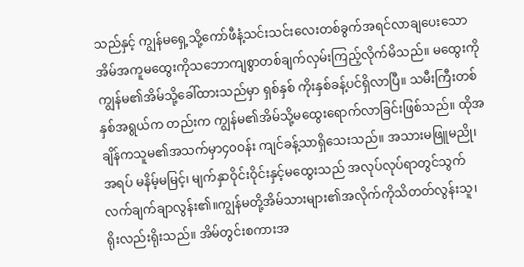သည်နှင့် ကျွန်မရှေ့သို့ကော်ဖီနံ့သင်းသင်းလေးတစ်ခွက်အရင်လာချပေးသော အိမ်အကူမထွေးကိုသဘောကျစွာတစ်ချက်လှမ်းကြည့်လိုက်မိသည်။ မထွေးကို ကျွန်မ၏အိမ်သို့ခေါ်ထားသည်မှာ ရှစ်နှစ် ကိုးနှစ်ခန့်ပင်ရှိလာပြီ။ သမီးကြီးတစ်နှစ်အရွယ်က တည်းက ကျွန်မ၏အိမ်သို့မထွေးရောက်လာခြင်းဖြစ်သည်။ ထိုအချိန်ကသူမ၏အသက်မှာ၄၀ဝန်း ကျင်ခန့်သာရှိသေးသည်။ အသားမဖြူမညို၊ အရပ် မနိမ့်မမြင့်၊ မျက်နှာဝိုင်းဝိုင်းနှင့်မထွေးသည် အလုပ်လုပ်ရာတွင်သွက်လက်ချက်ချာလွန်း၏။ကျွန်မတို့အိမ်သားများ၏အလိုက်ကိုသိတတ်လွန်းသူ၊ ရိုးလည်းရိုးသည်။ အိမ်တွင်းစကားအ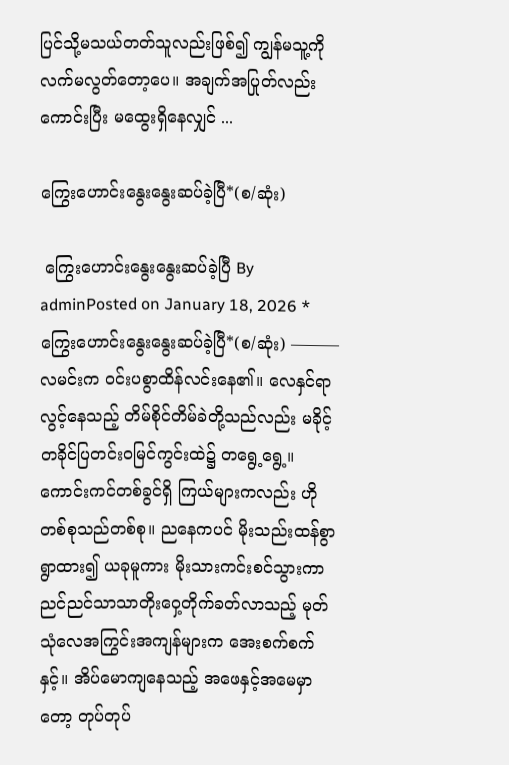ပြင်သို့မသယ်တတ်သူလည်းဖြစ်၍ ကျွန်မသူ့ကိုလက်မလွတ်တော့ပေ။ အချက်အပြုတ်လည်းကောင်းပြီး မထွေးရှိနေလျှင် ...

ကြွေးဟောင်းနွေးနွေးဆပ်ခဲ့ပြီ*(စ/ဆုံး)

 ကြွေးဟောင်းနွေးနွေးဆပ်ခဲ့ပြီ By adminPosted on January 18, 2026 *ကြွေးဟောင်းနွေးနွေးဆပ်ခဲ့ပြီ*(စ/ဆုံး) ——— လမင်းက ဝင်းပစွာထိန်လင်းနေ၏။ လေနှင်ရာလွင့်နေသည့် တိမ်စိုင်တိမ်ခဲတို့သည်လည်း မခိုင့်တခိုင်ပြတင်းဝမြင်ကွင်းထဲ၌ တရွေ့ရွေ့။ ကောင်းကင်တစ်ခွင်ရှိ ကြယ်များကလည်း ဟိုတစ်စုသည်တစ်စု။ ညနေကပင် မိုးသည်းထန်စွာရွာထား၍ ယခုမူကား မိုးသားကင်းစင်သွားကာ ညင်ညင်သာသာတိုးဝှေ့တိုက်ခတ်လာသည့် မုတ်သုံလေအကြွင်းအကျန်များက အေးစက်စက်နှင့်။ အိပ်မောကျနေသည့် အဖေနှင့်အမေမှာတော့ တုပ်တုပ်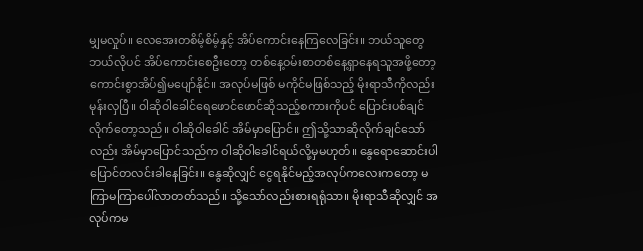မျှမလှုပ်။ လေအေးတစိမ့်စိမ့်နှင့် အိပ်ကောင်းနေကြလေခြင်း။ ဘယ်သူတွေဘယ်လိုပင် အိပ်ကောင်းစေဦးတော့ တစ်နေ့ဝမ်းစာတစ်နေ့ရှာနေရသူအဖို့တော့ ကောင်းစွာအိပ်၍မပျော်နိုင်။ အလုပ်မဖြစ် မကိုင်မဖြစ်သည့် မိုးရာသီကိုလည်းမုန်းလှပြီ။ ဝါဆိုဝါခေါင်ရေဖောင်ဖောင်ဆိုသည့်စကားကိုပင် ပြောင်းပစ်ချင်လိုက်တော့သည်။ ဝါဆိုဝါခေါင် အိမ်မှာပြောင်။ ဤသို့သာဆိုလိုက်ချင်သော်လည်း အိမ်မှာပြောင်သည်က ဝါဆိုဝါခေါင်ရယ်လို့မှမဟုတ်။ နွေရောဆောင်းပါ ပြောင်တလင်းခါနေခြင်း။ နွေဆိုလျှင် ငွေရနိုင်မည့်အလုပ်ကလေးကတော့ မကြာမကြာပေါ်လာတတ်သည်။ သို့သော်လည်းစားရရုံသာ။ မိုးရာသီဆိုလျှင် အလုပ်ကမ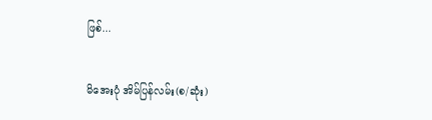ဖြစ်...

မိအေးပုံ အိမ်ပြန်လမ်း(စ/ဆုံး)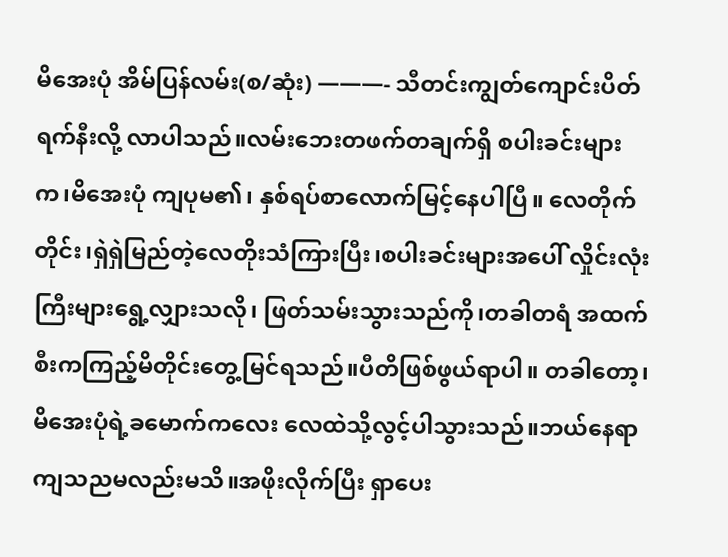မိအေးပုံ အိမ်ပြန်လမ်း(စ/ဆုံး) ———- သီတင်းကျွတ်ကျောင်းပိတ်ရက်နီးလို့ လာပါသည်။လမ်းဘေးတဖက်တချက်ရှိ စပါးခင်းများက၊မိအေးပုံ ကျပုမ၏၊ နှစ်ရပ်စာလောက်မြင့်နေပါပြီ။ လေတိုက်တိုင်း၊ရှဲရှဲမြည်တဲ့လေတိုးသံကြားပြီး၊စပါးခင်းများအပေါ် လှိုင်းလုံးကြီးများရွေ့လျှားသလို၊ ဖြတ်သမ်းသွားသည်ကို၊တခါတရံ အထက်စီးကကြည့်မိတိုင်းတွေ့မြင်ရသည်။ပီတိဖြစ်ဖွယ်ရာပါ။ တခါတော့၊မိအေးပုံရဲ့ခမောက်ကလေး လေထဲသို့လွင့်ပါသွားသည်။ဘယ်နေရာ ကျသညမလည်းမသိ။အဖိုးလိုက်ပြီး ရှာပေး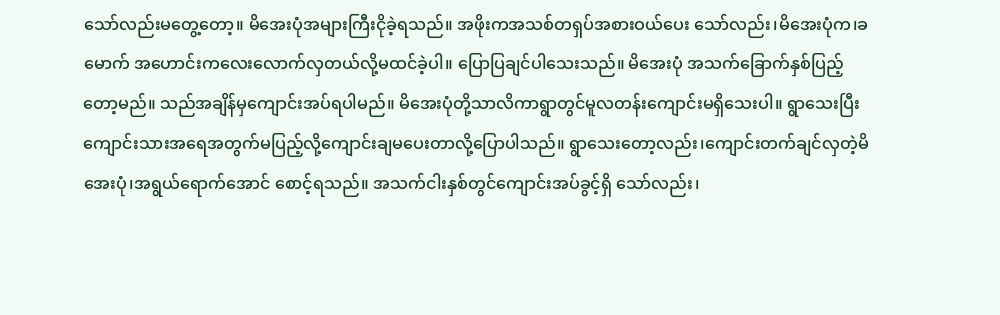သော်လည်းမတွေ့တော့။ မိအေးပုံအများကြီးငိုခဲ့ရသည်။ အဖိုးကအသစ်တရှပ်အစားဝယ်ပေး သော်လည်း၊မိအေးပုံက၊ခမောက် အဟောင်းကလေးလောက်လှတယ်လို့မထင်ခဲ့ပါ။ ပြောပြချင်ပါသေးသည်။ မိအေးပုံ အသက်ခြောက်နှစ်ပြည့်တော့မည်။ သည်အချိန်မှကျောင်းအပ်ရပါမည်။ မိအေးပုံတို့သာလိကာရွာတွင်မူလတန်းကျောင်းမရှိသေးပါ။ ရွာသေးပြီးကျောင်းသားအရေအတွက်မပြည့်လို့ကျောင်းချမပေးတာလို့ပြောပါသည်။ ရွာသေးတော့လည်း၊ကျောင်းတက်ချင်လှတဲ့မိအေးပုံ၊အရွယ်ရောက်အောင် စောင့်ရသည်။ အသက်ငါးနှစ်တွင်ကျောင်းအပ်ခွင့်ရှိ သော်လည်း၊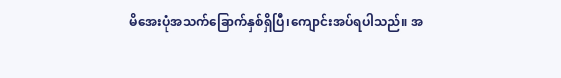မိအေးပုံအသက်ခြောက်နှစ်ရှိပြီ၊ကျောင်းအပ်ရပါသည်။ အ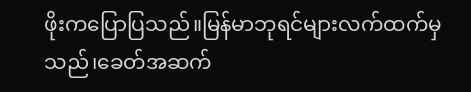ဖိုးကပြောပြသည်။မြန်မာဘုရင်များလက်ထက်မှသည်၊ခေတ်အဆက်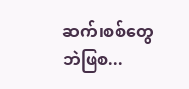ဆက်၊စစ်တွေဘဲဖြစ...